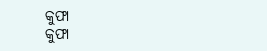କୁଫା
କୁଫା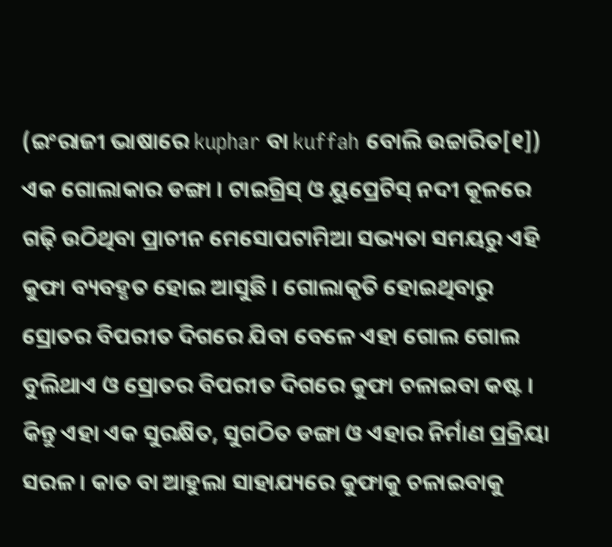(ଇଂରାଜୀ ଭାଷାରେ kuphar ବା kuffah ବୋଲି ଉଚ୍ଚାରିତ[୧]) ଏକ ଗୋଲାକାର ଡଙ୍ଗା । ଟାଇଗ୍ରିସ୍ ଓ ୟୁପ୍ରେଟିସ୍ ନଦୀ କୂଳରେ ଗଢ଼ି ଉଠିଥିବା ପ୍ରାଚୀନ ମେସୋପଟାମିଆ ସଭ୍ୟତା ସମୟରୁ ଏହି କୁଫା ବ୍ୟବହୃତ ହୋଇ ଆସୁଛି । ଗୋଲାକୃତି ହୋଇଥିବାରୁ ସ୍ରୋତର ବିପରୀତ ଦିଗରେ ଯିବା ବେଳେ ଏହା ଗୋଲ ଗୋଲ ବୁଲିଥାଏ ଓ ସ୍ରୋତର ବିପରୀତ ଦିଗରେ କୁଫା ଚଳାଇବା କଷ୍ଟ । କିନ୍ତୁ ଏହା ଏକ ସୁରକ୍ଷିତ, ସୁଗଠିତ ଡଙ୍ଗା ଓ ଏହାର ନିର୍ମାଣ ପ୍ରକ୍ରିୟା ସରଳ । କାତ ବା ଆହୁଲା ସାହାଯ୍ୟରେ କୁଫାକୁ ଚଳାଇବାକୁ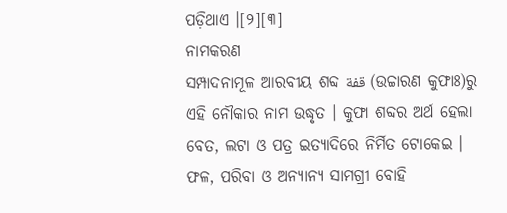ପଡ଼ିଥାଏ ।[୨][୩]
ନାମକରଣ
ସମ୍ପାଦନାମୂଳ ଆରବୀୟ ଶବ୍ଦ قفة (ଉଚ୍ଚାରଣ କୁଫାଃ)ରୁ ଏହି ନୌକାର ନାମ ଉଦ୍ଧୃତ । କୁଫା ଶବ୍ଦର ଅର୍ଥ ହେଲା ବେତ, ଲଟା ଓ ପତ୍ର ଇତ୍ୟାଦିରେ ନିର୍ମିତ ଟୋକେଇ । ଫଳ, ପରିବା ଓ ଅନ୍ୟାନ୍ୟ ସାମଗ୍ରୀ ବୋହି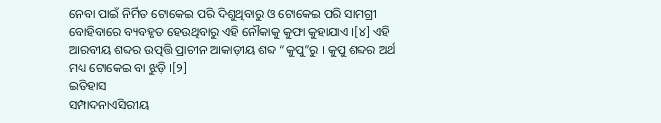ନେବା ପାଇଁ ନିର୍ମିତ ଟୋକେଇ ପରି ଦିଶୁଥିବାରୁ ଓ ଟୋକେଇ ପରି ସାମଗ୍ରୀ ବୋହିବାରେ ବ୍ୟବହୃତ ହେଉଥିବାରୁ ଏହି ନୌକାକୁ କୁଫା କୁହାଯାଏ ।[୪] ଏହି ଆରବୀୟ ଶବ୍ଦର ଉତ୍ପତ୍ତି ପ୍ରାଚୀନ ଆକାଡ଼ୀୟ ଶବ୍ଦ “କୁପୁ”ରୁ । କୁପୁ ଶବ୍ଦର ଅର୍ଥ ମଧ୍ୟ ଟୋକେଇ ବା ଝୁଡ଼ି ।[୨]
ଇତିହାସ
ସମ୍ପାଦନାଏସିରୀୟ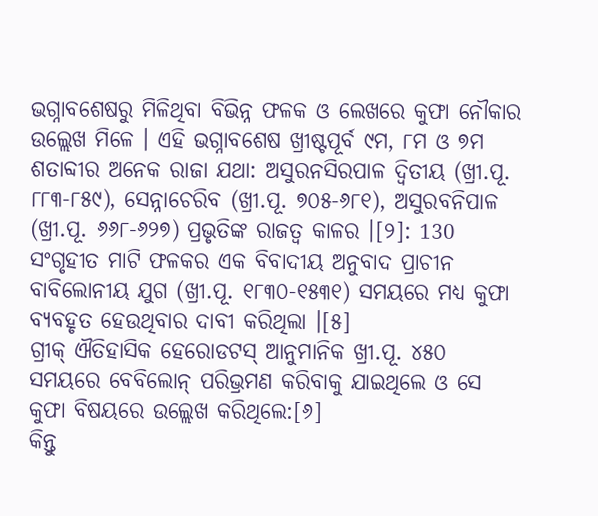ଭଗ୍ନାବଶେଷରୁ ମିଳିଥିବା ବିଭିନ୍ନ ଫଳକ ଓ ଲେଖରେ କୁଫା ନୌକାର ଉଲ୍ଲେଖ ମିଳେ । ଏହି ଭଗ୍ନାବଶେଷ ଖ୍ରୀଷ୍ଟପୂର୍ବ ୯ମ, ୮ମ ଓ ୭ମ ଶତାବ୍ଦୀର ଅନେକ ରାଜା ଯଥା: ଅସୁରନସିରପାଳ ଦ୍ୱିତୀୟ (ଖ୍ରୀ.ପୂ. ୮୮୩-୮୫୯), ସେନ୍ନାଚେରିବ (ଖ୍ରୀ.ପୂ. ୭୦୫-୬୮୧), ଅସୁରବନିପାଳ (ଖ୍ରୀ.ପୂ. ୬୬୮-୬୨୭) ପ୍ରଭୃତିଙ୍କ ରାଜତ୍ୱ କାଳର ।[୨]: 130 ସଂଗୃହୀତ ମାଟି ଫଳକର ଏକ ବିବାଦୀୟ ଅନୁବାଦ ପ୍ରାଚୀନ ବାବିଲୋନୀୟ ଯୁଗ (ଖ୍ରୀ.ପୂ. ୧୮୩୦-୧୫୩୧) ସମୟରେ ମଧ୍ୟ କୁଫା ବ୍ୟବହୃତ ହେଉଥିବାର ଦାବୀ କରିଥିଲା ।[୫]
ଗ୍ରୀକ୍ ଐତିହାସିକ ହେରୋଡଟସ୍ ଆନୁମାନିକ ଖ୍ରୀ.ପୂ. ୪୫୦ ସମୟରେ ବେବିଲୋନ୍ ପରିଭ୍ରମଣ କରିବାକୁ ଯାଇଥିଲେ ଓ ସେ କୁଫା ବିଷୟରେ ଉଲ୍ଲେଖ କରିଥିଲେ:[୬]
କିନ୍ତୁ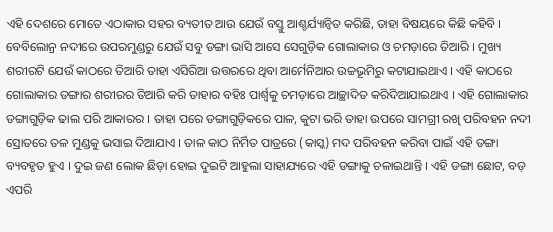ଏହି ଦେଶରେ ମୋତେ ଏଠାକାର ସହର ବ୍ୟତୀତ ଆଉ ଯେଉଁ ବସ୍ତୁ ଆଶ୍ଚର୍ଯ୍ୟାନ୍ୱିତ କରିଛି, ତାହା ବିଷୟରେ କିଛି କହିବି । ବେବିଲୋନ୍ର ନଦୀରେ ଉପରମୁଣ୍ଡରୁ ଯେଉଁ ସବୁ ଡଙ୍ଗା ଭାସି ଆସେ ସେଗୁଡ଼ିକ ଗୋଲାକାର ଓ ଚମଡ଼ାରେ ତିଆରି । ମୁଖ୍ୟ ଶରୀରଟି ଯେଉଁ କାଠରେ ତିଆରି ତାହା ଏସିରିଆ ଉତ୍ତରରେ ଥିବା ଆର୍ମେନିଆର ଉଚ୍ଚଭୂମିରୁ କଟାଯାଇଥାଏ । ଏହି କାଠରେ ଗୋଲାକାର ଡଙ୍ଗାର ଶରୀରର ତିଆରି କରି ତାହାର ବହିଃ ପାର୍ଶ୍ୱକୁ ଚମଡ଼ାରେ ଆଚ୍ଛାଦିତ କରିଦିଆଯାଇଥାଏ । ଏହି ଗୋଲାକାର ଡଙ୍ଗାଗୁଡ଼ିକ ଢାଲ ପରି ଆକାରର । ତାହା ପରେ ଡଙ୍ଗାଗୁଡ଼ିକରେ ପାଳ, କୁଟା ଭରି ତାହା ଉପରେ ସାମଗ୍ରୀ ରଖି ପରିବହନ ନଦୀ ସ୍ରୋତରେ ତଳ ମୁଣ୍ଡକୁ ଭସାଇ ଦିଆଯାଏ । ତାଳ କାଠ ନିର୍ମିତ ପାତ୍ରରେ (କାସ୍କ) ମଦ ପରିବହନ କରିବା ପାଇଁ ଏହି ଡଙ୍ଗା ବ୍ୟବହୃତ ହୁଏ । ଦୁଇ ଜଣ ଲୋକ ଛିଡ଼ା ହୋଇ ଦୁଇଟି ଆହୁଲା ସାହାଯ୍ୟରେ ଏହି ଡଙ୍ଗାକୁ ଚଳାଇଥାନ୍ତି । ଏହି ଡଙ୍ଗା ଛୋଟ, ବଡ଼ ଏପରି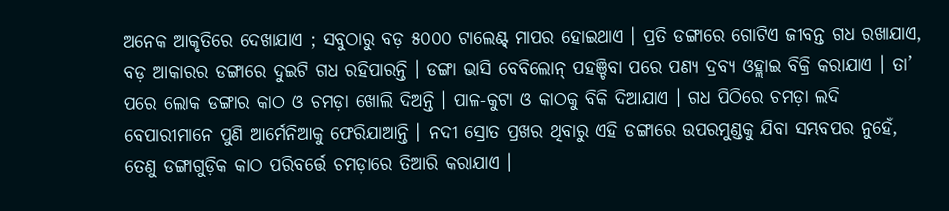ଅନେକ ଆକୃତିରେ ଦେଖାଯାଏ ; ସବୁଠାରୁ ବଡ଼ ୫୦୦୦ ଟାଲେଣ୍ଟ୍ ମାପର ହୋଇଥାଏ । ପ୍ରତି ଡଙ୍ଗାରେ ଗୋଟିଏ ଜୀବନ୍ତ ଗଧ ରଖାଯାଏ, ବଡ଼ ଆକାରର ଡଙ୍ଗାରେ ଦୁଇଟି ଗଧ ରହିପାରନ୍ତି । ଡଙ୍ଗା ଭାସି ବେବିଲୋନ୍ ପହଞ୍ଚିବା ପରେ ପଣ୍ୟ ଦ୍ରବ୍ୟ ଓହ୍ଲାଇ ବିକ୍ରି କରାଯାଏ । ତା’ ପରେ ଲୋକ ଡଙ୍ଗାର କାଠ ଓ ଚମଡ଼ା ଖୋଲି ଦିଅନ୍ତି । ପାଳ-କୁଟା ଓ କାଠକୁ ବିକି ଦିଆଯାଏ । ଗଧ ପିଠିରେ ଚମଡ଼ା ଲଦି ବେପାରୀମାନେ ପୁଣି ଆର୍ମେନିଆକୁ ଫେରିଯାଆନ୍ତି । ନଦୀ ସ୍ରୋତ ପ୍ରଖର ଥିବାରୁ ଏହି ଡଙ୍ଗାରେ ଉପରମୁଣ୍ଡକୁ ଯିବା ସମ୍ଭବପର ନୁହେଁ, ତେଣୁ ଡଙ୍ଗାଗୁଡ଼ିକ କାଠ ପରିବର୍ତ୍ତେ ଚମଡ଼ାରେ ତିଆରି କରାଯାଏ ।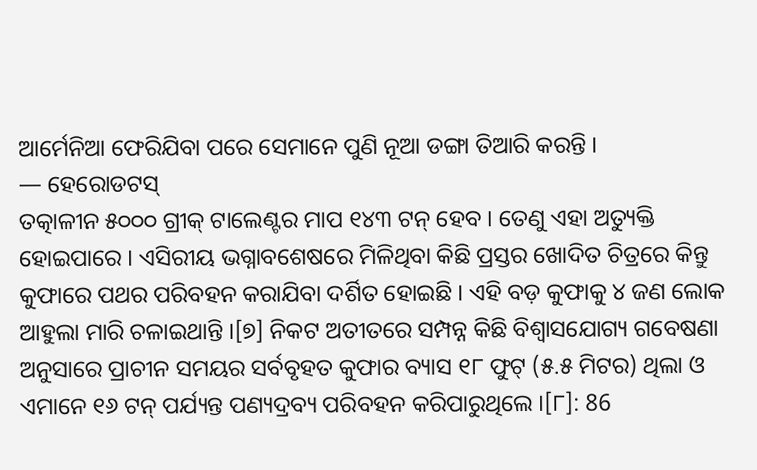ଆର୍ମେନିଆ ଫେରିଯିବା ପରେ ସେମାନେ ପୁଣି ନୂଆ ଡଙ୍ଗା ତିଆରି କରନ୍ତି ।
— ହେରୋଡଟସ୍
ତତ୍କାଳୀନ ୫୦୦୦ ଗ୍ରୀକ୍ ଟାଲେଣ୍ଟର ମାପ ୧୪୩ ଟନ୍ ହେବ । ତେଣୁ ଏହା ଅତ୍ୟୁକ୍ତି ହୋଇପାରେ । ଏସିରୀୟ ଭଗ୍ନାବଶେଷରେ ମିଳିଥିବା କିଛି ପ୍ରସ୍ତର ଖୋଦିତ ଚିତ୍ରରେ କିନ୍ତୁ କୁଫାରେ ପଥର ପରିବହନ କରାଯିବା ଦର୍ଶିତ ହୋଇଛି । ଏହି ବଡ଼ କୁଫାକୁ ୪ ଜଣ ଲୋକ ଆହୁଲା ମାରି ଚଳାଇଥାନ୍ତି ।[୭] ନିକଟ ଅତୀତରେ ସମ୍ପନ୍ନ କିଛି ବିଶ୍ୱାସଯୋଗ୍ୟ ଗବେଷଣା ଅନୁସାରେ ପ୍ରାଚୀନ ସମୟର ସର୍ବବୃହତ କୁଫାର ବ୍ୟାସ ୧୮ ଫୁଟ୍ (୫.୫ ମିଟର) ଥିଲା ଓ ଏମାନେ ୧୬ ଟନ୍ ପର୍ଯ୍ୟନ୍ତ ପଣ୍ୟଦ୍ରବ୍ୟ ପରିବହନ କରିପାରୁଥିଲେ ।[୮]: 86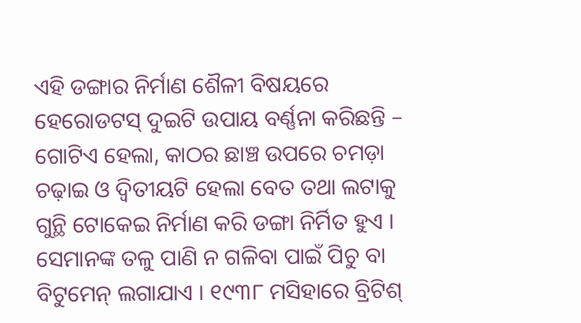ଏହି ଡଙ୍ଗାର ନିର୍ମାଣ ଶୈଳୀ ବିଷୟରେ ହେରୋଡଟସ୍ ଦୁଇଟି ଉପାୟ ବର୍ଣ୍ଣନା କରିଛନ୍ତି – ଗୋଟିଏ ହେଲା, କାଠର ଛାଞ୍ଚ ଉପରେ ଚମଡ଼ା ଚଢ଼ାଇ ଓ ଦ୍ୱିତୀୟଟି ହେଲା ବେତ ତଥା ଲଟାକୁ ଗୁନ୍ଥି ଟୋକେଇ ନିର୍ମାଣ କରି ଡଙ୍ଗା ନିର୍ମିତ ହୁଏ । ସେମାନଙ୍କ ତଳୁ ପାଣି ନ ଗଳିବା ପାଇଁ ପିଚୁ ବା ବିଟୁମେନ୍ ଲଗାଯାଏ । ୧୯୩୮ ମସିହାରେ ବ୍ରିଟିଶ୍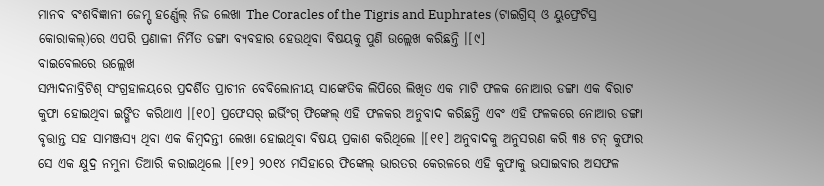ମାନବ ବଂଶବିଜ୍ଞାନୀ ଜେମ୍ସ୍ ହର୍ଣ୍ଣେଲ୍ ନିଜ ଲେଖା The Coracles of the Tigris and Euphrates (ଟାଇଗ୍ରିସ୍ ଓ ୟୁଫ୍ରେଟିସ୍ର କୋରାକଲ୍)ରେ ଏପରି ପ୍ରଣାଳୀ ନିର୍ମିତ ଡଙ୍ଗା ବ୍ୟବହାର ହେଉଥିବା ବିଷୟକୁ ପୁଣି ଉଲ୍ଲେଖ କରିଛନ୍ତି ।[୯]
ବାଇବେଲରେ ଉଲ୍ଲେଖ
ସମ୍ପାଦନାବ୍ରିଟିଶ୍ ସଂଗ୍ରହାଳୟରେ ପ୍ରଦର୍ଶିତ ପ୍ରାଚୀନ ବେବିଲୋନୀୟ ସାଙ୍କେତିକ ଲିପିରେ ଲିଖିତ ଏକ ମାଟି ଫଳକ ନୋଆର ଡଙ୍ଗା ଏକ ବିରାଟ କୁଫା ହୋଇଥିବା ଇଙ୍ଗିତ କରିଥାଏ ।[୧୦] ପ୍ରଫେସର୍ ଇର୍ଭିଂଗ୍ ଫିଙ୍କେଲ୍ ଏହି ଫଳକର ଅନୁବାଦ କରିଛନ୍ତି ଏବଂ ଏହି ଫଳକରେ ନୋଆର ଡଙ୍ଗା ବୃତ୍ତାନ୍ତ ସହ ସାମଞ୍ଜସ୍ୟ ଥିବା ଏକ କିମ୍ବଦନ୍ତୀ ଲେଖା ହୋଇଥିବା ବିଷୟ ପ୍ରକାଶ କରିଥିଲେ ।[୧୧] ଅନୁବାଦକୁ ଅନୁସରଣ କରି ୩୫ ଟନ୍ କୁଫାର ସେ ଏକ କ୍ଷୁଦ୍ର ନମୁନା ତିଆରି କରାଇଥିଲେ ।[୧୨] ୨୦୧୪ ମସିହାରେ ଫିଙ୍କେଲ୍ ଭାରତର କେରଳରେ ଏହି କୁଫାକୁ ଭସାଇବାର ଅସଫଳ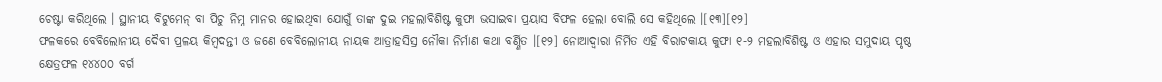ଚେଷ୍ଟା କରିଥିଲେ । ସ୍ଥାନୀୟ ବିଟୁମେନ୍ ବା ପିଚୁ ନିମ୍ନ ମାନର ହୋଇଥିବା ଯୋଗୁଁ ତାଙ୍କ ଦୁଇ ମହଲାବିଶିଷ୍ଟ କୁଫା ଭସାଇବା ପ୍ରୟାସ ବିଫଳ ହେଲା ବୋଲି ସେ କହିଥିଲେ ।[୧୩][୧୨]
ଫଳକରେ ବେବିଲୋନୀୟ ଦୈବୀ ପ୍ରଳୟ କିମ୍ବଦନ୍ତୀ ଓ ଜଣେ ବେବିଲୋନୀୟ ନାୟକ ଆତ୍ରାହସିସ୍ର ନୌକା ନିର୍ମାଣ କଥା ବର୍ଣ୍ଣିତ ।[୧୨] ନୋଆଦ୍ୱାରା ନିର୍ମିତ ଏହି ବିରାଟକାୟ କୁଫା ୧-୨ ମହଲାବିଶିଷ୍ଟ ଓ ଏହାର ସମୁଦାୟ ପୃଷ୍ଠ କ୍ଷେତ୍ରଫଳ ୧୪୪୦୦ ବର୍ଗ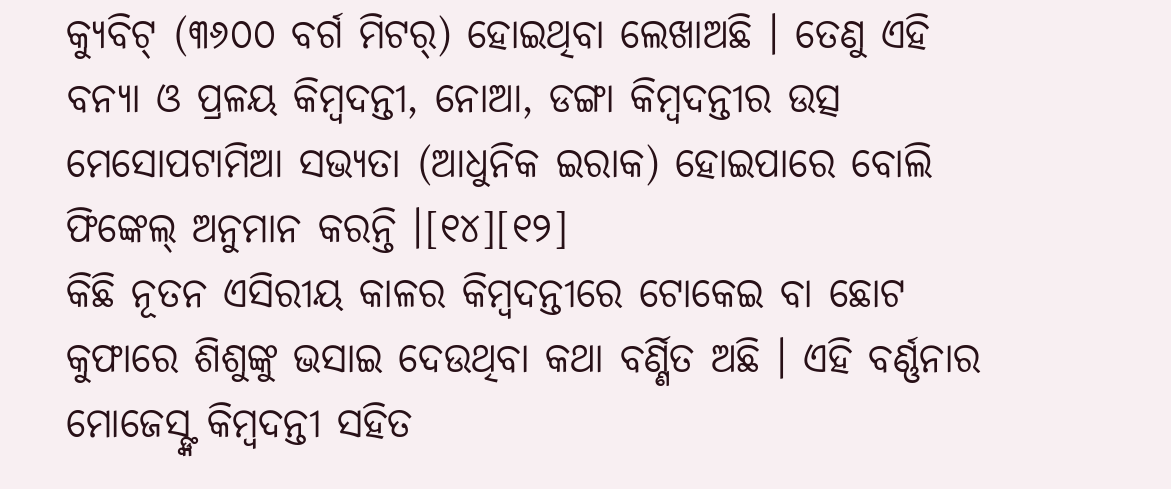କ୍ୟୁବିଟ୍ (୩୬୦୦ ବର୍ଗ ମିଟର୍) ହୋଇଥିବା ଲେଖାଅଛି । ତେଣୁ ଏହି ବନ୍ୟା ଓ ପ୍ରଳୟ କିମ୍ବଦନ୍ତୀ, ନୋଆ, ଡଙ୍ଗା କିମ୍ବଦନ୍ତୀର ଉତ୍ସ ମେସୋପଟାମିଆ ସଭ୍ୟତା (ଆଧୁନିକ ଇରାକ) ହୋଇପାରେ ବୋଲି ଫିଙ୍କେଲ୍ ଅନୁମାନ କରନ୍ତି ।[୧୪][୧୨]
କିଛି ନୂତନ ଏସିରୀୟ କାଳର କିମ୍ବଦନ୍ତୀରେ ଟୋକେଇ ବା ଛୋଟ କୁଫାରେ ଶିଶୁଙ୍କୁ ଭସାଇ ଦେଉଥିବା କଥା ବର୍ଣ୍ଣିତ ଅଛି । ଏହି ବର୍ଣ୍ଣନାର ମୋଜେସ୍ଙ୍କ କିମ୍ବଦନ୍ତୀ ସହିତ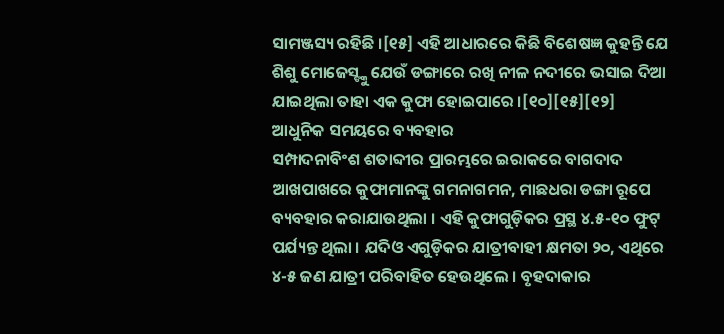ସାମଞ୍ଜସ୍ୟ ରହିଛି ।[୧୫] ଏହି ଆଧାରରେ କିଛି ବିଶେଷଜ୍ଞ କୁହନ୍ତି ଯେ ଶିଶୁ ମୋଜେସ୍ଙ୍କୁ ଯେଉଁ ଡଙ୍ଗାରେ ରଖି ନୀଳ ନଦୀରେ ଭସାଇ ଦିଆ ଯାଇଥିଲା ତାହା ଏକ କୁଫା ହୋଇପାରେ ।[୧୦][୧୫][୧୨]
ଆଧୁନିକ ସମୟରେ ବ୍ୟବହାର
ସମ୍ପାଦନାବିଂଶ ଶତାବ୍ଦୀର ପ୍ରାରମ୍ଭରେ ଇରାକରେ ବାଗଦାଦ ଆଖପାଖରେ କୁଫାମାନଙ୍କୁ ଗମନାଗମନ, ମାଛଧରା ଡଙ୍ଗା ରୂପେ ବ୍ୟବହାର କରାଯାଉଥିଲା । ଏହି କୁଫାଗୁଡ଼ିକର ପ୍ରସ୍ଥ ୪.୫-୧୦ ଫୁଟ୍ ପର୍ଯ୍ୟନ୍ତ ଥିଲା । ଯଦିଓ ଏଗୁଡ଼ିକର ଯାତ୍ରୀବାହୀ କ୍ଷମତା ୨୦, ଏଥିରେ ୪-୫ ଜଣ ଯାତ୍ରୀ ପରିବାହିତ ହେଉଥିଲେ । ବୃହଦାକାର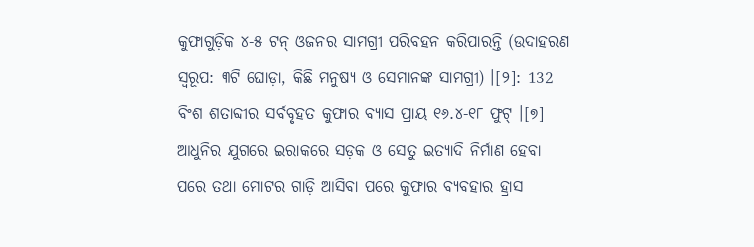କୁଫାଗୁଡ଼ିକ ୪-୫ ଟନ୍ ଓଜନର ସାମଗ୍ରୀ ପରିବହନ କରିପାରନ୍ତି (ଉଦାହରଣ ସ୍ୱରୂପ: ୩ଟି ଘୋଡ଼ା, କିଛି ମନୁଷ୍ୟ ଓ ସେମାନଙ୍କ ସାମଗ୍ରୀ) ।[୨]: 132 ବିଂଶ ଶତାବ୍ଦୀର ସର୍ବବୃହତ କୁଫାର ବ୍ୟାସ ପ୍ରାୟ ୧୬.୪-୧୮ ଫୁଟ୍ ।[୭]
ଆଧୁନିର ଯୁଗରେ ଇରାକରେ ସଡ଼କ ଓ ସେତୁ ଇତ୍ୟାଦି ନିର୍ମାଣ ହେବା ପରେ ତଥା ମୋଟର ଗାଡ଼ି ଆସିବା ପରେ କୁଫାର ବ୍ୟବହାର ହ୍ରାସ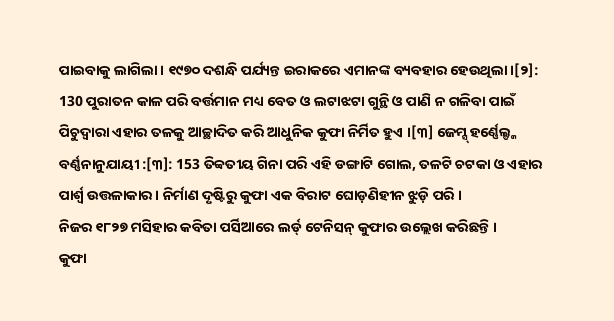ପାଇବାକୁ ଲାଗିଲା । ୧୯୭୦ ଦଶନ୍ଧି ପର୍ଯ୍ୟନ୍ତ ଇରାକରେ ଏମାନଙ୍କ ବ୍ୟବହାର ହେଉଥିଲା ।[୨]: 130 ପୁରାତନ କାଳ ପରି ବର୍ତ୍ତମାନ ମଧ୍ୟ ବେତ ଓ ଲଟାଝଟା ଗୁନ୍ଥି ଓ ପାଣି ନ ଗଳିବା ପାଇଁ ପିଚୁଦ୍ୱାରା ଏହାର ତଳକୁ ଆଚ୍ଛାଦିତ କରି ଆଧୁନିକ କୁଫା ନିର୍ମିତ ହୁଏ ।[୩] ଜେମ୍ସ୍ ହର୍ଣ୍ଣେଲ୍ଙ୍କ ବର୍ଣ୍ଣନାନୁଯାୟୀ :[୩]: 153 ତିବ୍ବତୀୟ ଗିନା ପରି ଏହି ଡଙ୍ଗାଟି ଗୋଲ, ତଳଟି ଚଟକା ଓ ଏହାର ପାର୍ଶ୍ୱ ଉତ୍ତଳାକାର । ନିର୍ମାଣ ଦୃଷ୍ଟିରୁ କୁଫା ଏକ ବିରାଟ ଘୋଡ଼ଣିହୀନ ଝୁଡ଼ି ପରି ।
ନିଜର ୧୮୨୭ ମସିହାର କବିତା ପର୍ସିଆରେ ଲର୍ଡ୍ ଟେନିସନ୍ କୁଫାର ଉଲ୍ଲେଖ କରିଛନ୍ତି ।
କୁଫା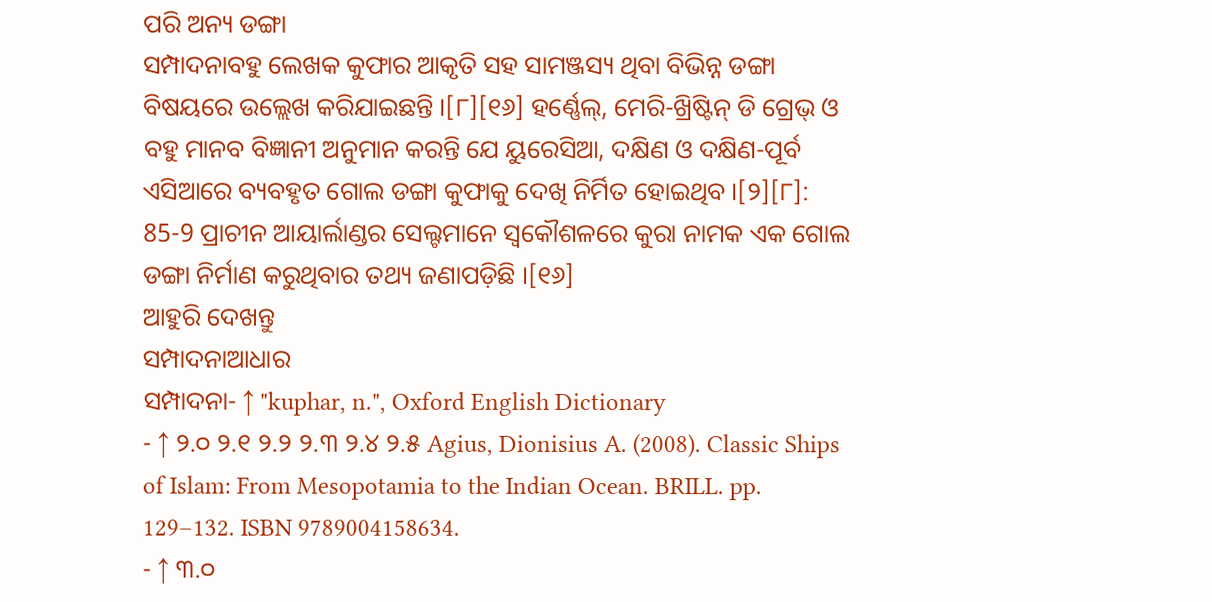ପରି ଅନ୍ୟ ଡଙ୍ଗା
ସମ୍ପାଦନାବହୁ ଲେଖକ କୁଫାର ଆକୃତି ସହ ସାମଞ୍ଜସ୍ୟ ଥିବା ବିଭିନ୍ନ ଡଙ୍ଗା ବିଷୟରେ ଉଲ୍ଲେଖ କରିଯାଇଛନ୍ତି ।[୮][୧୬] ହର୍ଣ୍ଣେଲ୍, ମେରି-ଖ୍ରିଷ୍ଟିନ୍ ଡି ଗ୍ରେଭ୍ ଓ ବହୁ ମାନବ ବିଜ୍ଞାନୀ ଅନୁମାନ କରନ୍ତି ଯେ ୟୁରେସିଆ, ଦକ୍ଷିଣ ଓ ଦକ୍ଷିଣ-ପୂର୍ବ ଏସିଆରେ ବ୍ୟବହୃତ ଗୋଲ ଡଙ୍ଗା କୁଫାକୁ ଦେଖି ନିର୍ମିତ ହୋଇଥିବ ।[୨][୮]: 85-9 ପ୍ରାଚୀନ ଆୟାର୍ଲାଣ୍ଡର ସେଲ୍ଟମାନେ ସ୍ୱକୌଶଳରେ କୁରା ନାମକ ଏକ ଗୋଲ ଡଙ୍ଗା ନିର୍ମାଣ କରୁଥିବାର ତଥ୍ୟ ଜଣାପଡ଼ିଛି ।[୧୬]
ଆହୁରି ଦେଖନ୍ତୁ
ସମ୍ପାଦନାଆଧାର
ସମ୍ପାଦନା- ↑ "kuphar, n.", Oxford English Dictionary
- ↑ ୨.୦ ୨.୧ ୨.୨ ୨.୩ ୨.୪ ୨.୫ Agius, Dionisius A. (2008). Classic Ships of Islam: From Mesopotamia to the Indian Ocean. BRILL. pp. 129–132. ISBN 9789004158634.
- ↑ ୩.୦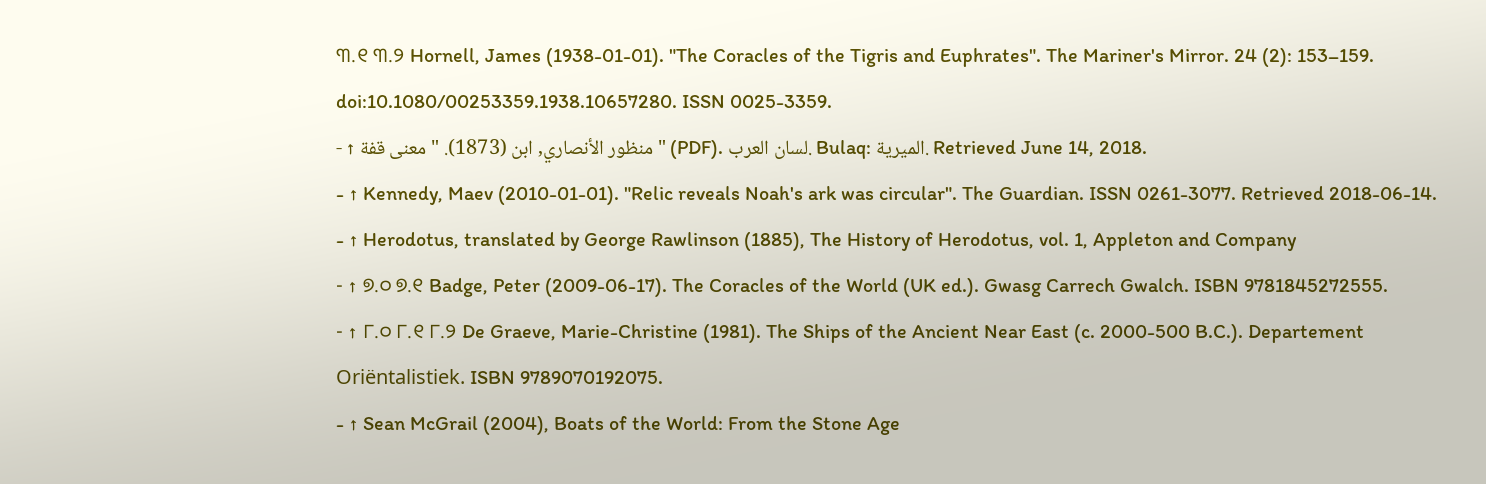୩.୧ ୩.୨ Hornell, James (1938-01-01). "The Coracles of the Tigris and Euphrates". The Mariner's Mirror. 24 (2): 153–159. doi:10.1080/00253359.1938.10657280. ISSN 0025-3359.
- ↑ منظور الأنصاري, ابن (1873). "معنى قفة" (PDF). لسان العرب. Bulaq: الميرية. Retrieved June 14, 2018.
- ↑ Kennedy, Maev (2010-01-01). "Relic reveals Noah's ark was circular". The Guardian. ISSN 0261-3077. Retrieved 2018-06-14.
- ↑ Herodotus, translated by George Rawlinson (1885), The History of Herodotus, vol. 1, Appleton and Company
- ↑ ୭.୦ ୭.୧ Badge, Peter (2009-06-17). The Coracles of the World (UK ed.). Gwasg Carrech Gwalch. ISBN 9781845272555.
- ↑ ୮.୦ ୮.୧ ୮.୨ De Graeve, Marie-Christine (1981). The Ships of the Ancient Near East (c. 2000-500 B.C.). Departement Oriëntalistiek. ISBN 9789070192075.
- ↑ Sean McGrail (2004), Boats of the World: From the Stone Age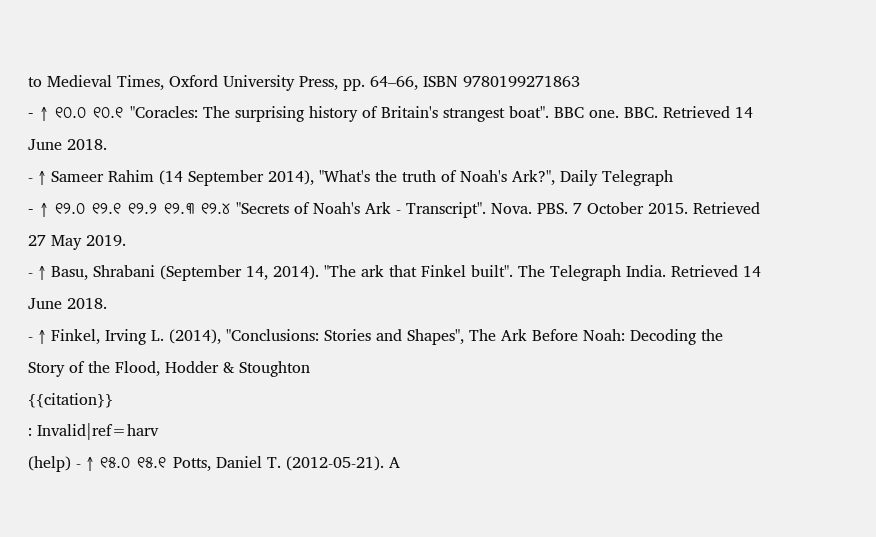to Medieval Times, Oxford University Press, pp. 64–66, ISBN 9780199271863
- ↑ ୧୦.୦ ୧୦.୧ "Coracles: The surprising history of Britain's strangest boat". BBC one. BBC. Retrieved 14 June 2018.
- ↑ Sameer Rahim (14 September 2014), "What's the truth of Noah's Ark?", Daily Telegraph
- ↑ ୧୨.୦ ୧୨.୧ ୧୨.୨ ୧୨.୩ ୧୨.୪ "Secrets of Noah's Ark - Transcript". Nova. PBS. 7 October 2015. Retrieved 27 May 2019.
- ↑ Basu, Shrabani (September 14, 2014). "The ark that Finkel built". The Telegraph India. Retrieved 14 June 2018.
- ↑ Finkel, Irving L. (2014), "Conclusions: Stories and Shapes", The Ark Before Noah: Decoding the Story of the Flood, Hodder & Stoughton
{{citation}}
: Invalid|ref=harv
(help) - ↑ ୧୫.୦ ୧୫.୧ Potts, Daniel T. (2012-05-21). A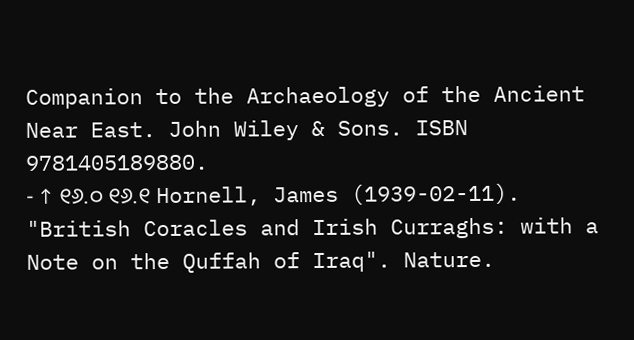Companion to the Archaeology of the Ancient Near East. John Wiley & Sons. ISBN 9781405189880.
- ↑ ୧୬.୦ ୧୬.୧ Hornell, James (1939-02-11). "British Coracles and Irish Curraghs: with a Note on the Quffah of Iraq". Nature.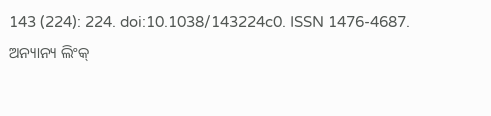143 (224): 224. doi:10.1038/143224c0. ISSN 1476-4687.
ଅନ୍ୟାନ୍ୟ ଲିଂକ୍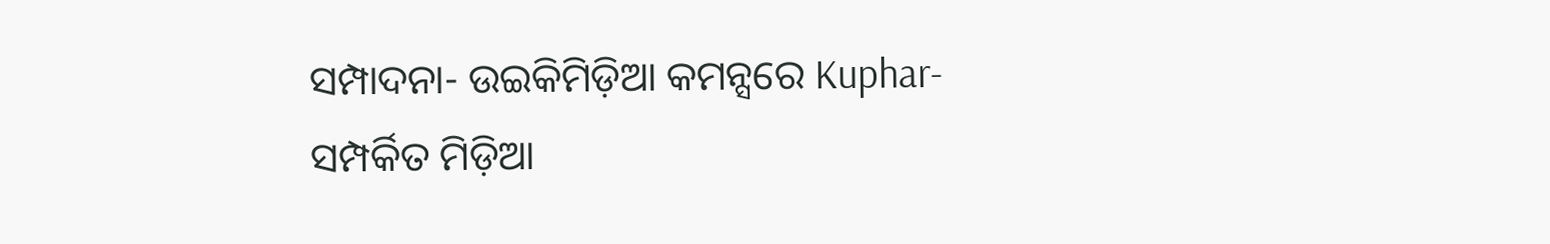ସମ୍ପାଦନା- ଉଇକିମିଡ଼ିଆ କମନ୍ସରେ Kuphar-ସମ୍ପର୍କିତ ମିଡ଼ିଆ